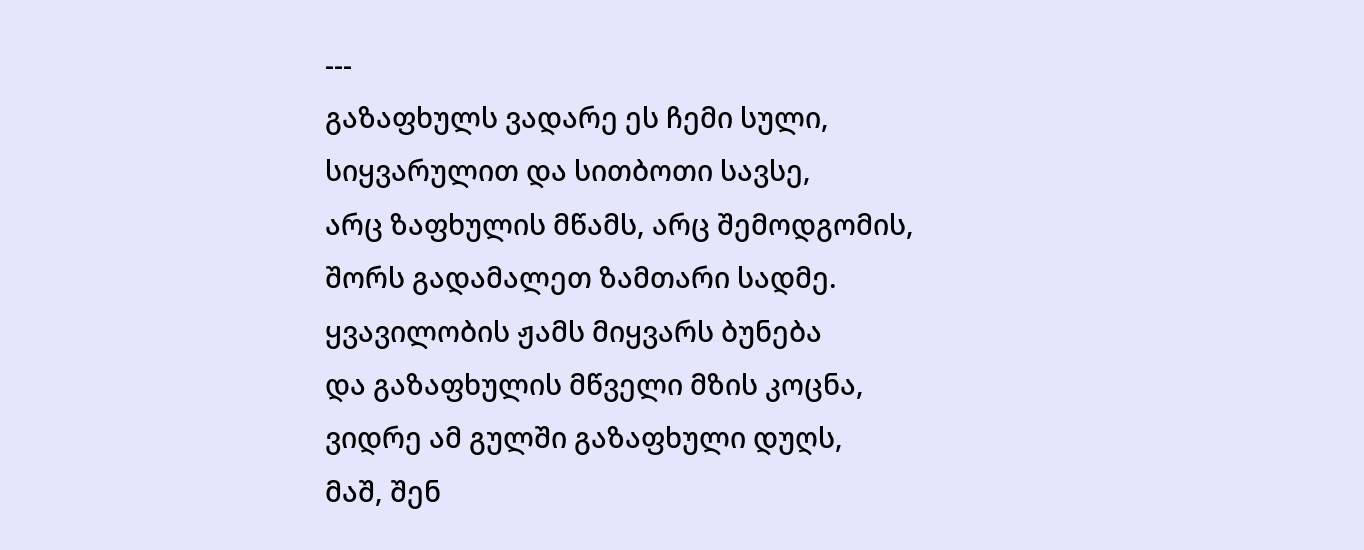---
გაზაფხულს ვადარე ეს ჩემი სული,
სიყვარულით და სითბოთი სავსე,
არც ზაფხულის მწამს, არც შემოდგომის,
შორს გადამალეთ ზამთარი სადმე.
ყვავილობის ჟამს მიყვარს ბუნება
და გაზაფხულის მწველი მზის კოცნა,
ვიდრე ამ გულში გაზაფხული დუღს,
მაშ, შენ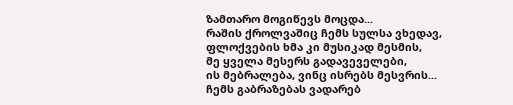ზამთარო მოგიწევს მოცდა...
რაშის ქროლვაშიც ჩემს სულსა ვხედავ,
ფლოქვების ხმა კი მუსიკად მესმის,
მე ყველა მესერს გადავეველები,
ის მებრალება, ვინც ისრებს მესვრის...
ჩემს გაბრაზებას ვადარებ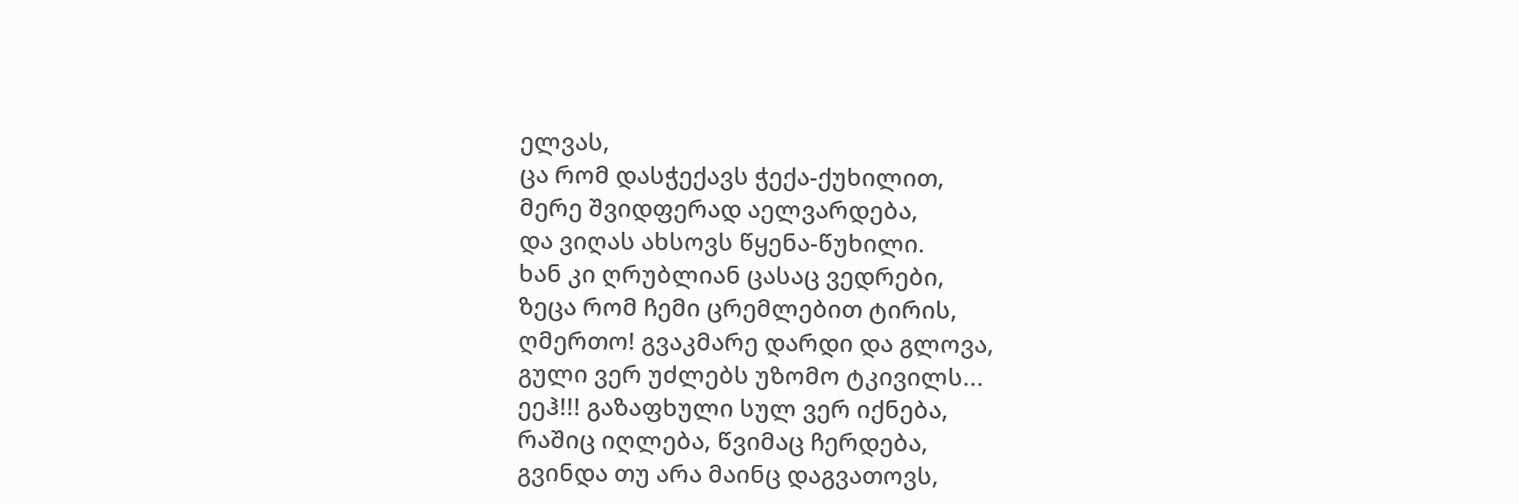ელვას,
ცა რომ დასჭექავს ჭექა-ქუხილით,
მერე შვიდფერად აელვარდება,
და ვიღას ახსოვს წყენა-წუხილი.
ხან კი ღრუბლიან ცასაც ვედრები,
ზეცა რომ ჩემი ცრემლებით ტირის,
ღმერთო! გვაკმარე დარდი და გლოვა,
გული ვერ უძლებს უზომო ტკივილს...
ეეჰ!!! გაზაფხული სულ ვერ იქნება,
რაშიც იღლება, წვიმაც ჩერდება,
გვინდა თუ არა მაინც დაგვათოვს,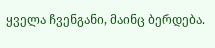ყველა ჩვენგანი, მაინც ბერდება.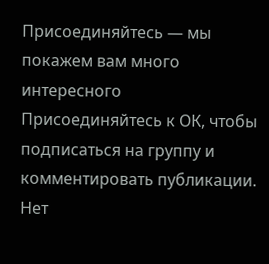Присоединяйтесь — мы покажем вам много интересного
Присоединяйтесь к ОК, чтобы подписаться на группу и комментировать публикации.
Нет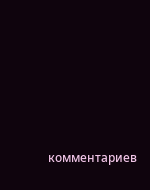комментариев